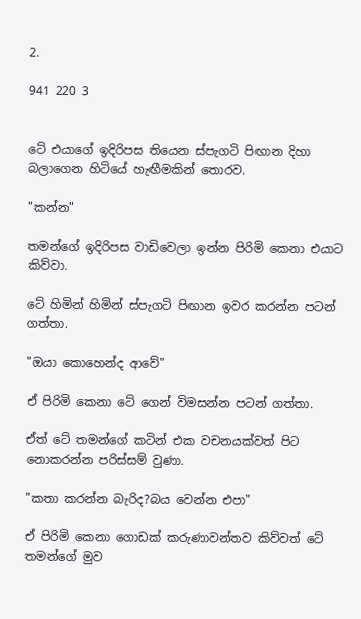2.

941 220 3


ටේ එයාගේ ඉදිරිපස තියෙන ස්පැගටි පිඟාන දිහා බලාගෙන හිටියේ හැඟීමකින් තොරව.

"කන්න"

තමන්ගේ ඉදිරිපස වාඩිවෙලා ඉන්න පිරිමි කෙනා එයාට කිව්වා.

ටේ හිමින් හිමින් ස්පැගටි පිඟාන ඉවර කරන්න පටන් ගත්තා.

"ඔයා කොහෙන්ද ආවේ"

ඒ පිරිමි කෙනා ටේ ගෙන් විමසන්න පටන් ගත්තා.

ඒත් ටේ තමන්ගේ කටින් එක වචනයක්වත් පිට නොකරන්න පරිස්සම් වුණා.

"කතා කරන්න බැරිද?බය වෙන්න එපා"

ඒ පිරිමි කෙනා ගොඩක් කරුණාවන්තව කිව්වත් ටේ තමන්ගේ මුව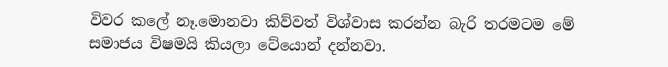විවර කලේ නෑ.මොනවා කිව්වත් විශ්වාස කරන්න බැරි තරමටම මේ සමාජය විෂමයි කියලා ටේයොන් දන්නවා.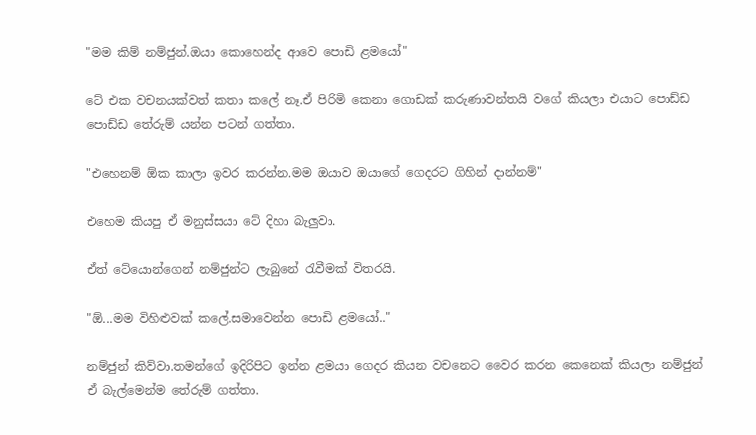"මම කිම් නම්ජුන්.ඔයා කොහෙන්ද ආවෙ පොඩි ළමයෝ"

ටේ එක වචනයක්වත් කතා කලේ නෑ.ඒ පිරිමි කෙනා ගොඩක් කරුණාවන්තයි වගේ කියලා එයාට පොඩ්ඩ පොඩ්ඩ තේරුම් යන්න පටන් ගත්තා.

"එහෙනම් ඕක කාලා ඉවර කරන්න.මම ඔයාව ඔයාගේ ගෙදරට ගිහින් දාන්නම්"

එහෙම කියපු ඒ මනුස්සයා ටේ දිහා බැලුවා.

ඒත් ටේයොන්ගෙන් නම්ජුන්ට ලැබුනේ රැවීමක් විතරයි.

"ඕ...මම විහිළුවක් කලේ.සමාවෙන්න පොඩි ළමයෝ.."

නම්ජුන් කිව්වා.තමන්ගේ ඉදිරිපිට ඉන්න ළමයා ගෙදර කියන වචනෙට වෛර කරන කෙනෙක් කියලා නම්ජුන් ඒ බැල්මෙන්ම තේරුම් ගත්තා.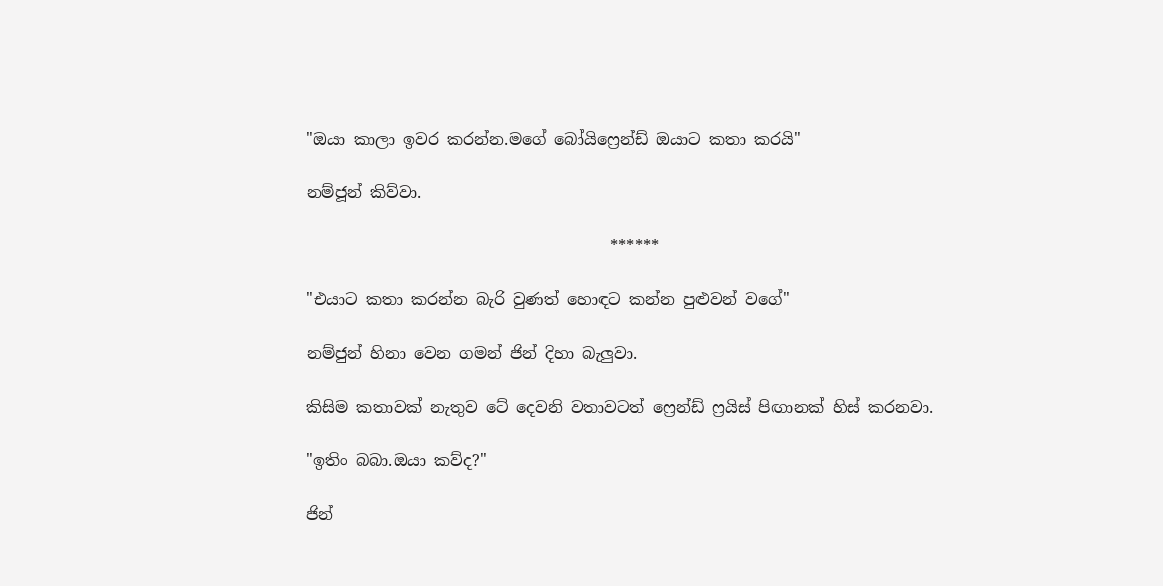"ඔයා කාලා ඉවර කරන්න.මගේ බෝයිෆ්‍රෙන්ඩ් ඔයාට කතා කරයි"

නම්ජූන් කිව්වා.

                                      ******

"එයාට කතා කරන්න බැරි වුණත් හොඳට කන්න පුළුවන් වගේ"

නම්ජුන් හිනා වෙන ගමන් ජින් දිහා බැලුවා.

කිසිම කතාවක් නැතුව ටේ දෙවනි වතාවටත් ෆ්‍රෙන්ඩ් ෆ්‍රයිස් පිඟානක් හිස් කරනවා.

"ඉතිං බබා.ඔයා කව්ද?"

ජින්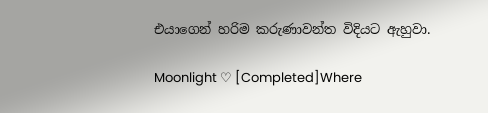එයාගෙන් හරිම කරුණාවන්ත විදියට ඇහුවා.

Moonlight ♡ [Completed]Where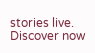stories live. Discover now